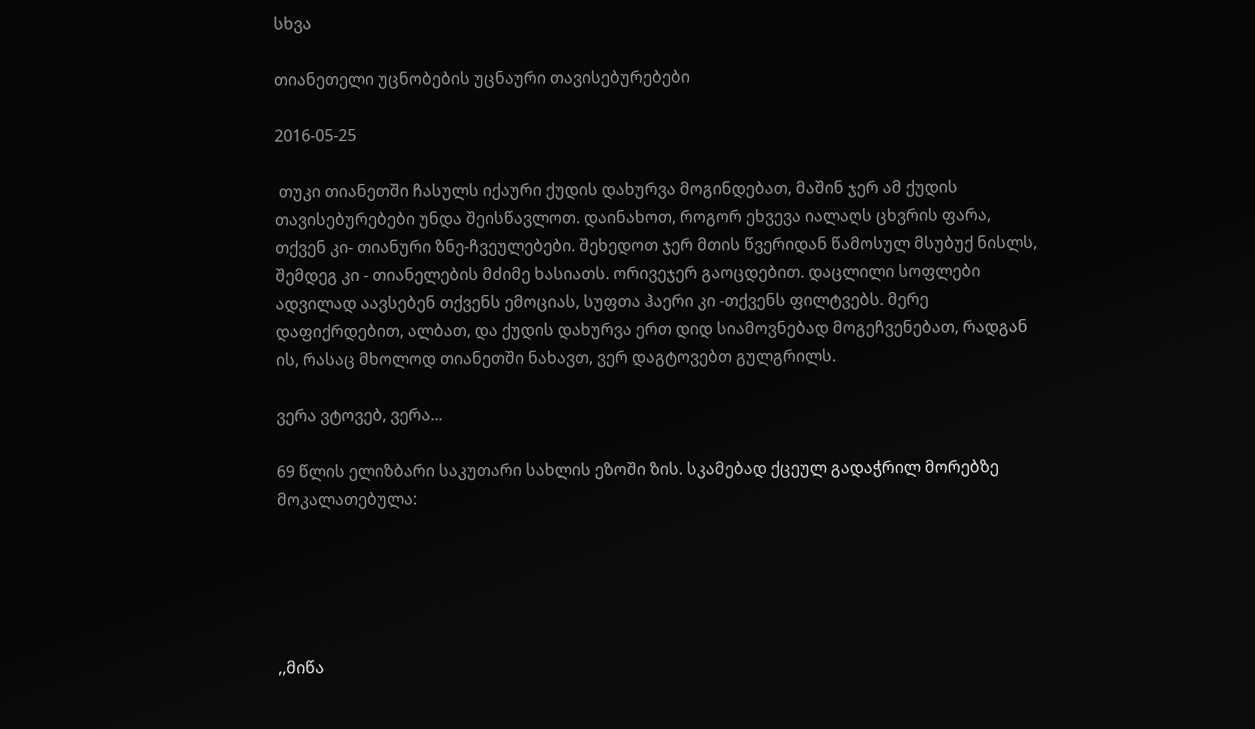სხვა

თიანეთელი უცნობების უცნაური თავისებურებები

2016-05-25

 თუკი თიანეთში ჩასულს იქაური ქუდის დახურვა მოგინდებათ, მაშინ ჯერ ამ ქუდის თავისებურებები უნდა შეისწავლოთ. დაინახოთ, როგორ ეხვევა იალაღს ცხვრის ფარა, თქვენ კი- თიანური ზნე-ჩვეულებები. შეხედოთ ჯერ მთის წვერიდან წამოსულ მსუბუქ ნისლს, შემდეგ კი - თიანელების მძიმე ხასიათს. ორივეჯერ გაოცდებით. დაცლილი სოფლები ადვილად აავსებენ თქვენს ემოციას, სუფთა ჰაერი კი -თქვენს ფილტვებს. მერე დაფიქრდებით, ალბათ, და ქუდის დახურვა ერთ დიდ სიამოვნებად მოგეჩვენებათ, რადგან ის, რასაც მხოლოდ თიანეთში ნახავთ, ვერ დაგტოვებთ გულგრილს.

ვერა ვტოვებ, ვერა...

69 წლის ელიზბარი საკუთარი სახლის ეზოში ზის. სკამებად ქცეულ გადაჭრილ მორებზე მოკალათებულა:





,,მიწა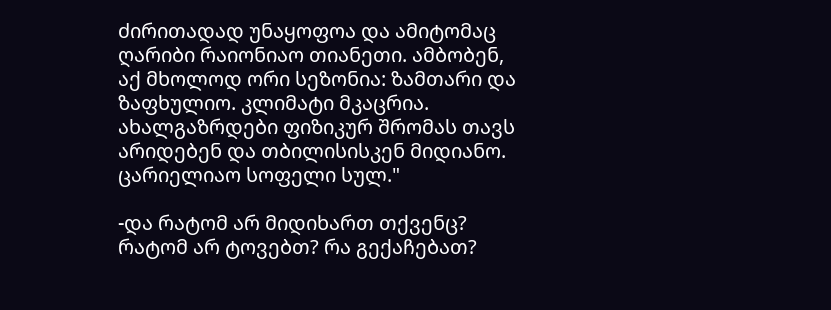ძირითადად უნაყოფოა და ამიტომაც ღარიბი რაიონიაო თიანეთი. ამბობენ, აქ მხოლოდ ორი სეზონია: ზამთარი და ზაფხულიო. კლიმატი მკაცრია. ახალგაზრდები ფიზიკურ შრომას თავს არიდებენ და თბილისისკენ მიდიანო. ცარიელიაო სოფელი სულ."

-და რატომ არ მიდიხართ თქვენც? რატომ არ ტოვებთ? რა გექაჩებათ?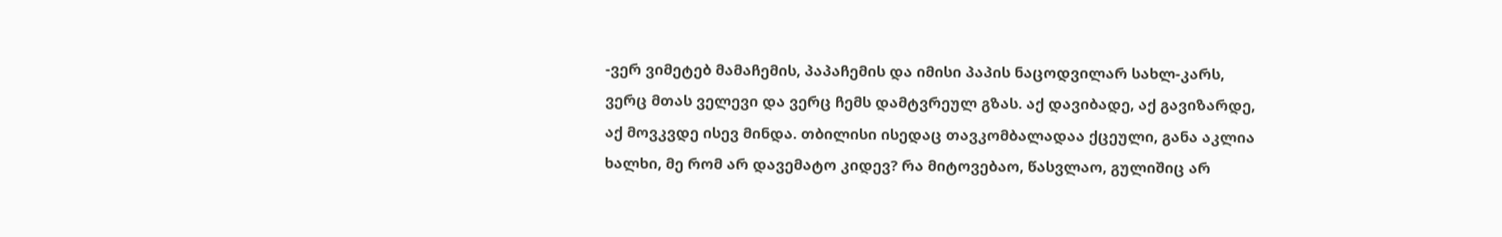-ვერ ვიმეტებ მამაჩემის, პაპაჩემის და იმისი პაპის ნაცოდვილარ სახლ-კარს, ვერც მთას ველევი და ვერც ჩემს დამტვრეულ გზას. აქ დავიბადე, აქ გავიზარდე, აქ მოვკვდე ისევ მინდა. თბილისი ისედაც თავკომბალადაა ქცეული, განა აკლია ხალხი, მე რომ არ დავემატო კიდევ? რა მიტოვებაო, წასვლაო, გულიშიც არ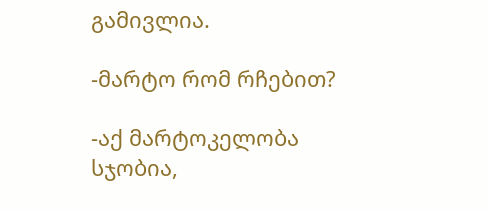გამივლია.

-მარტო რომ რჩებით?

-აქ მარტოკელობა სჯობია,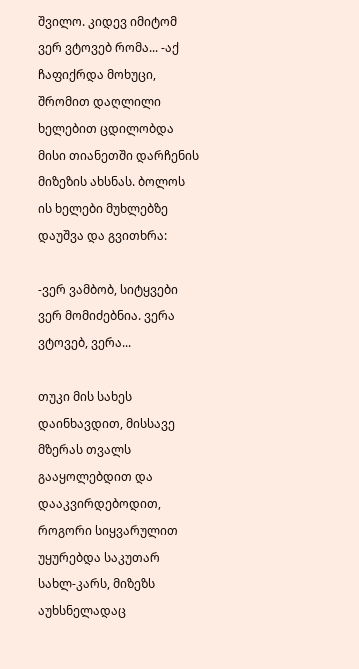შვილო. კიდევ იმიტომ ვერ ვტოვებ რომა... -აქ ჩაფიქრდა მოხუცი, შრომით დაღლილი ხელებით ცდილობდა მისი თიანეთში დარჩენის მიზეზის ახსნას. ბოლოს ის ხელები მუხლებზე დაუშვა და გვითხრა:

-ვერ ვამბობ, სიტყვები ვერ მომიძებნია. ვერა ვტოვებ, ვერა...

თუკი მის სახეს დაინხავდით, მისსავე მზერას თვალს გააყოლებდით და დააკვირდებოდით, როგორი სიყვარულით უყურებდა საკუთარ სახლ-კარს, მიზეზს აუხსნელადაც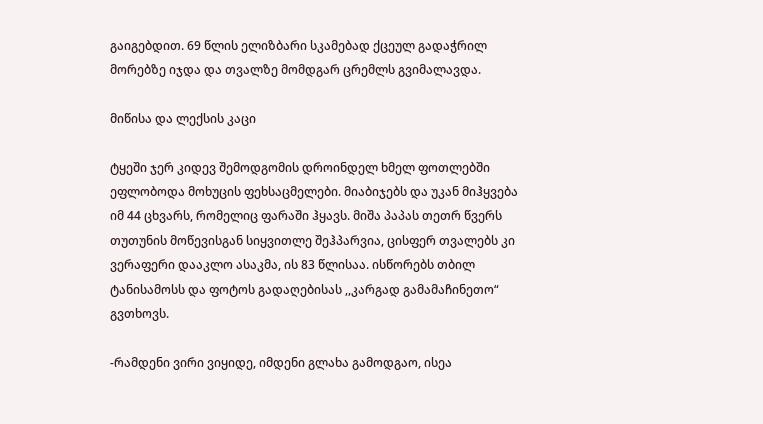გაიგებდით. 69 წლის ელიზბარი სკამებად ქცეულ გადაჭრილ მორებზე იჯდა და თვალზე მომდგარ ცრემლს გვიმალავდა.

მიწისა და ლექსის კაცი

ტყეში ჯერ კიდევ შემოდგომის დროინდელ ხმელ ფოთლებში ეფლობოდა მოხუცის ფეხსაცმელები. მიაბიჯებს და უკან მიჰყვება იმ 44 ცხვარს, რომელიც ფარაში ჰყავს. მიშა პაპას თეთრ წვერს თუთუნის მოწევისგან სიყვითლე შეჰპარვია, ცისფერ თვალებს კი ვერაფერი დააკლო ასაკმა, ის 83 წლისაა. ისწორებს თბილ ტანისამოსს და ფოტოს გადაღებისას ,,კარგად გამამაჩინეთო“ გვთხოვს.

-რამდენი ვირი ვიყიდე, იმდენი გლახა გამოდგაო, ისეა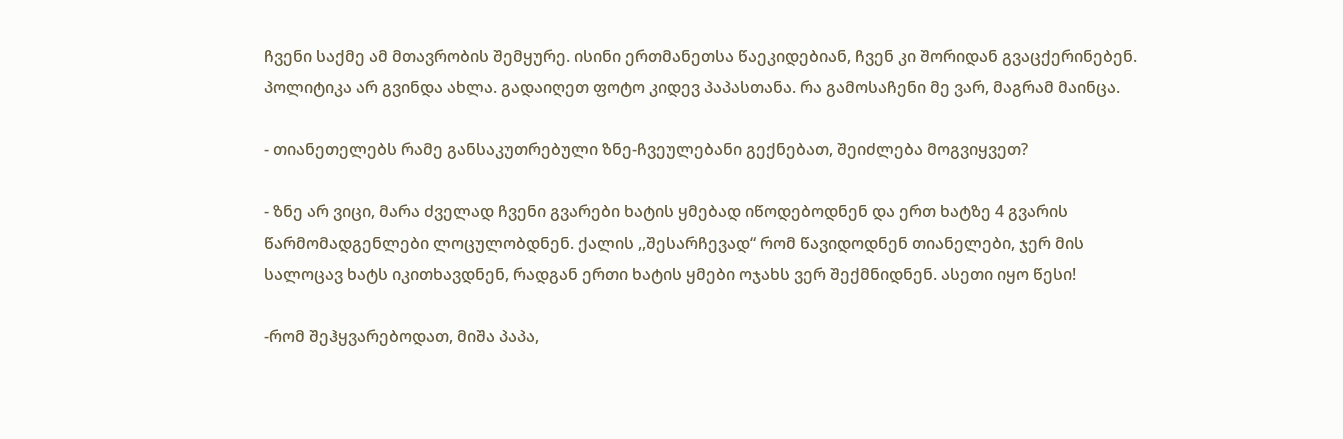ჩვენი საქმე ამ მთავრობის შემყურე. ისინი ერთმანეთსა წაეკიდებიან, ჩვენ კი შორიდან გვაცქერინებენ. პოლიტიკა არ გვინდა ახლა. გადაიღეთ ფოტო კიდევ პაპასთანა. რა გამოსაჩენი მე ვარ, მაგრამ მაინცა.

- თიანეთელებს რამე განსაკუთრებული ზნე-ჩვეულებანი გექნებათ, შეიძლება მოგვიყვეთ?

- ზნე არ ვიცი, მარა ძველად ჩვენი გვარები ხატის ყმებად იწოდებოდნენ და ერთ ხატზე 4 გვარის წარმომადგენლები ლოცულობდნენ. ქალის ,,შესარჩევად“ რომ წავიდოდნენ თიანელები, ჯერ მის სალოცავ ხატს იკითხავდნენ, რადგან ერთი ხატის ყმები ოჯახს ვერ შექმნიდნენ. ასეთი იყო წესი!

-რომ შეჰყვარებოდათ, მიშა პაპა,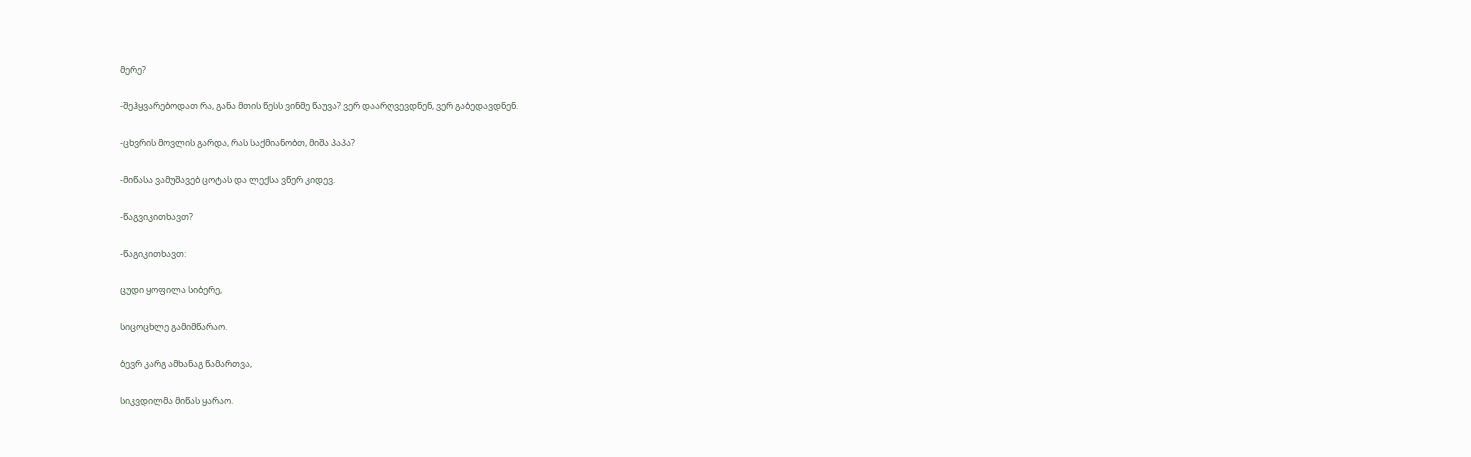მერე?

-შეჰყვარებოდათ რა, განა მთის წესს ვინმე წაუვა? ვერ დაარღვევდნენ, ვერ გაბედავდნენ.

-ცხვრის მოვლის გარდა, რას საქმიანობთ, მიშა პაპა?

-მიწასა ვამუშავებ ცოტას და ლექსა ვწერ კიდევ.

-წაგვიკითხავთ?

-წაგიკითხავთ:

ცუდი ყოფილა სიბერე,

სიცოცხლე გამიმწარაო.

ბევრ კარგ ამხანაგ წამართვა,

სიკვდილმა მიწას ყარაო.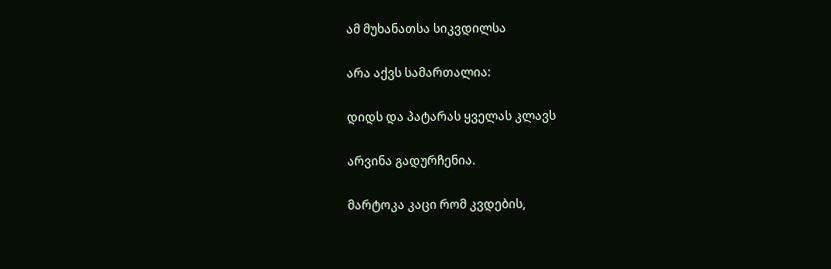ამ მუხანათსა სიკვდილსა

არა აქვს სამართალია:

დიდს და პატარას ყველას კლავს

არვინა გადურჩენია.

მარტოკა კაცი რომ კვდების,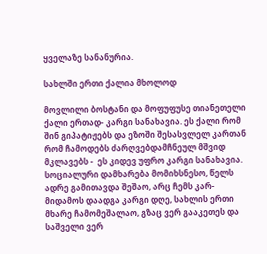ყველაზე სანანურია.

სახლში ერთი ქალია მხოლოდ

მოვლილი ბოსტანი და მოფუფუსე თიანეთელი ქალი ერთად- კარგი სანახავია. ეს ქალი რომ შინ გიპატიჟებს და ეზოში შესასვლელ კართან რომ ჩამოდებს ძარღვებდამჩნეულ მშვიდ მკლავებს -  ეს კიდევ უფრო კარგი სანახავია. სოციალური დამხარება მომიხსნესო, წელს ადრე გამითავდა შეშაო, არც ჩემს კარ-მიდამოს დაადგა კარგი დღე, სახლის ერთი მხარე ჩამომეშალაო, გზაც ვერ გააკეთეს და საშველი ვერ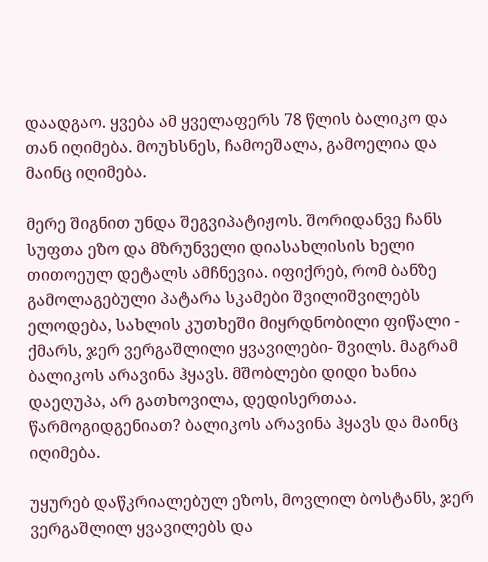დაადგაო. ყვება ამ ყველაფერს 78 წლის ბალიკო და თან იღიმება. მოუხსნეს, ჩამოეშალა, გამოელია და მაინც იღიმება.

მერე შიგნით უნდა შეგვიპატიჟოს. შორიდანვე ჩანს სუფთა ეზო და მზრუნველი დიასახლისის ხელი თითოეულ დეტალს ამჩნევია. იფიქრებ, რომ ბანზე გამოლაგებული პატარა სკამები შვილიშვილებს ელოდება, სახლის კუთხეში მიყრდნობილი ფიწალი - ქმარს, ჯერ ვერგაშლილი ყვავილები- შვილს. მაგრამ ბალიკოს არავინა ჰყავს. მშობლები დიდი ხანია დაეღუპა, არ გათხოვილა, დედისერთაა. წარმოგიდგენიათ? ბალიკოს არავინა ჰყავს და მაინც იღიმება.

უყურებ დაწკრიალებულ ეზოს, მოვლილ ბოსტანს, ჯერ ვერგაშლილ ყვავილებს და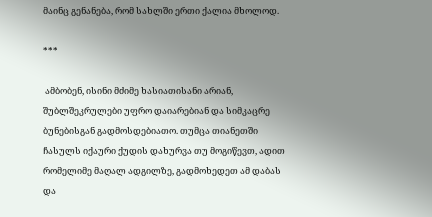მაინც გენანება, რომ სახლში ერთი ქალია მხოლოდ.

***

 ამბობენ, ისინი მძიმე ხასიათისანი არიან, შუბლშეკრულები უფრო დაიარებიან და სიმკაცრე ბუნებისგან გადმოსდებიათო. თუმცა თიანეთში ჩასულს იქაური ქუდის დახურვა თუ მოგიწევთ, ადით რომელიმე მაღალ ადგილზე, გადმოხედეთ ამ დაბას და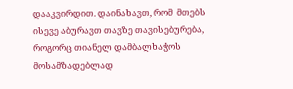დააკვირდით. დაინახავთ, რომ  მთებს ისევე აბურავთ თავზე თავისებურება, როგორც თიანელ დამბალხაჭოს მოსამზადებლად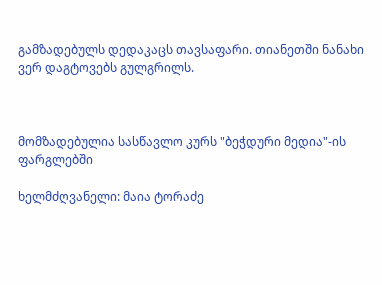გამზადებულს დედაკაცს თავსაფარი. თიანეთში ნანახი ვერ დაგტოვებს გულგრილს.



მომზადებულია სასწავლო კურს "ბეჭდური მედია"-ის ფარგლებში

ხელმძღვანელი: მაია ტორაძე